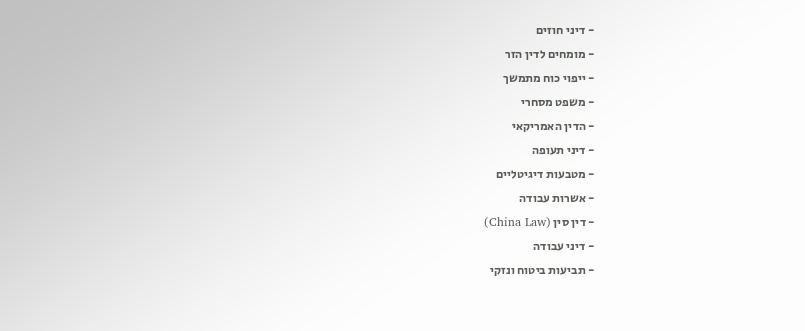- דיני חוזים
- מומחים לדין הזר
- ייפוי כוח מתמשך
- משפט מסחרי
- הדין האמריקאי
- דיני תעופה
- מטבעות דיגיטליים
- אשרות עבודה
- דין סין (China Law)
- דיני עבודה
- תביעות ביטוח ונזקי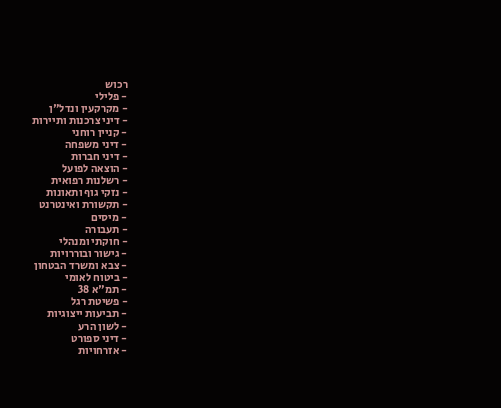רכוש
- פלילי
- מקרקעין ונדל"ן
- דיני צרכנות ותיירות
- קניין רוחני
- דיני משפחה
- דיני חברות
- הוצאה לפועל
- רשלנות רפואית
- נזקי גוף ותאונות
- תקשורת ואינטרנט
- מיסים
- תעבורה
- חוקתי ומנהלי
- גישור ובוררויות
- צבא ומשרד הבטחון
- ביטוח לאומי
- תמ"א 38
- פשיטת רגל
- תביעות ייצוגיות
- לשון הרע
- דיני ספורט
- אזרחויות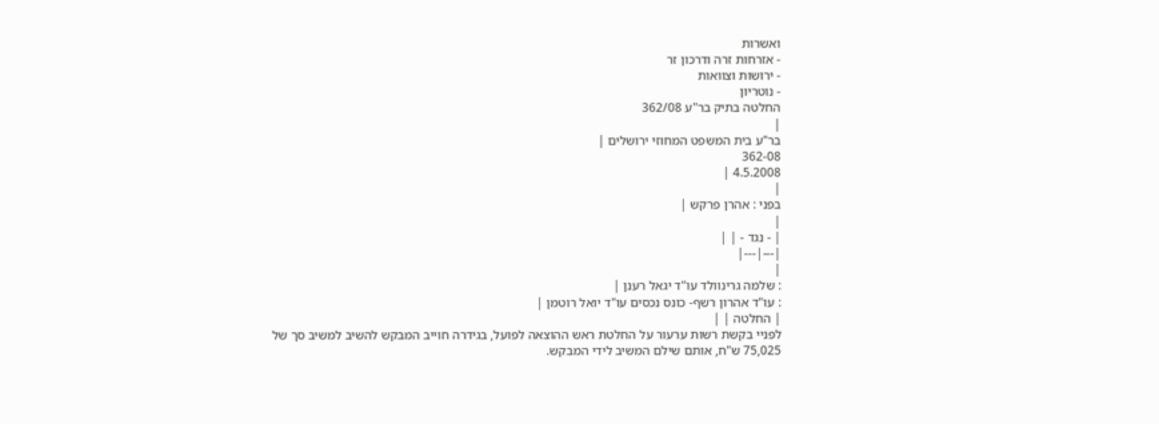ואשרות
- אזרחות זרה ודרכון זר
- ירושות וצוואות
- נוטריון
החלטה בתיק בר"ע 362/08
|
בר"ע בית המשפט המחוזי ירושלים |
362-08
4.5.2008 |
|
בפני : אהרן פרקש |
|
| - נגד - | |
|---|---|
|
: שלמה גרינוולד עו"ד יגאל רענן |
: עו"ד אהרון רשף- כונס נכסים עו"ד יואל רוטמן |
| החלטה | |
לפניי בקשת רשות ערעור על החלטת ראש ההוצאה לפועל, בגידרה חוייב המבקש להשיב למשיב סך של 75,025 ש"ח, אותם שילם המשיב לידי המבקש.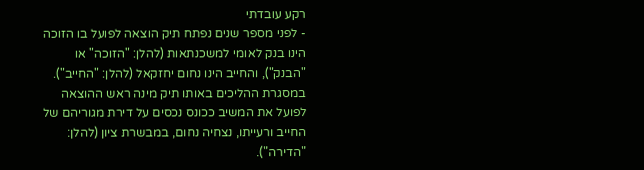רקע עובדתי
- לפני מספר שנים נפתח תיק הוצאה לפועל בו הזוכה הינו בנק לאומי למשכנתאות (להלן: "הזוכה" או "הבנק"), והחייב הינו נחום יחזקאל (להלן: "החייב"). במסגרת ההליכים באותו תיק מינה ראש ההוצאה לפועל את המשיב ככונס נכסים על דירת מגוריהם של החייב ורעייתו, נצחיה נחום, במבשרת ציון (להלן: "הדירה").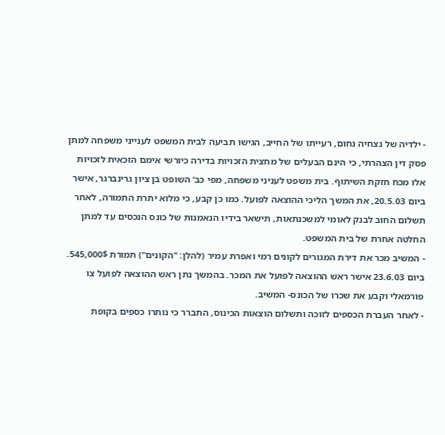- ילדיה של נצחיה נחום, רעייתו של החייב, הגישו תביעה לבית המשפט לענייני משפחה למתן פסק דין הצהרתי, כי הינם הבעלים של מחצית הזכויות בדירה כיורשי אימם הזכאית לזכויות אלו מכח חזקת השיתוף. בית משפט לעניני משפחה, מפי כב' השופט בן ציון גרינברגר, אישר ביום 20.5.03, את המשך הליכי ההוצאה לפועל. כמו כן קבע, כי מלוא יתרת התמורה, לאחר תשלום החוב לבנק לאומי למשכנתאות, תישאר בידיו הנאמנות של כונס הנכסים עד למתן החלטה אחרת של בית המשפט.
- המשיב מכר את דירת המגורים לקונים רמי ואפרת עמיר (להלן: "הקונים") תמורת 545,000$. ביום 23.6.03 אישר ראש ההוצאה לפועל את המכר. בהמשך נתן ראש ההוצאה לפועל צו פורמאלי וקבע את שכרו של הכונס- המשיב.
- לאחר העברת הכספים לזוכה ותשלום הוצאות הכינוס, התברר כי נותרו כספים בקופת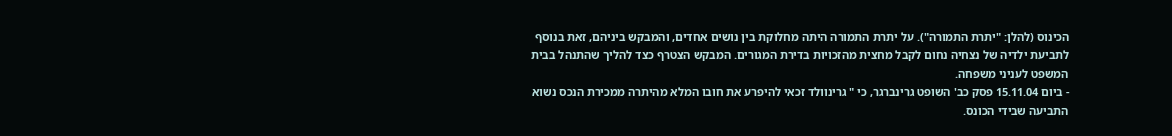הכינוס (להלן: "יתרת התמורה"). על יתרת התמורה היתה מחלוקת בין נושים אחדים, והמבקש ביניהם, זאת בנוסף לתביעת ילדיה של נצחיה נחום לקבל מחצית מהזכויות בדירת המגורים. המבקש הצטרף כצד להליך שהתנהל בבית המשפט לעניני משפחה.
- ביום 15.11.04 פסק כב' השופט גרינברגר, כי " גרינוולד זכאי להיפרע את חובו המלא מהיתרה ממכירת הנכס נשוא התביעה שבידי הכונס.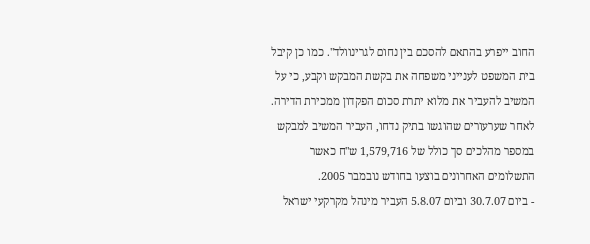החוב ייפרע בהתאם להסכם בין נחום לגרינוולד". כמו כן קיבל בית המשפט לענייני משפחה את בקשת המבקש וקבע, כי על המשיב להעביר את מלוא יתרת סכום הפקדון ממכירת הדירה. לאחר שערעורים שהוגשו בתיק נדחו, העביר המשיב למבקש במספר מהלכים סך כולל של 1,579,716 ש"ח כאשר התשלומים האחרונים בוצעו בחודש נובמבר 2005.
- ביום 30.7.07 וביום 5.8.07 העביר מינהל מקרקעי ישראל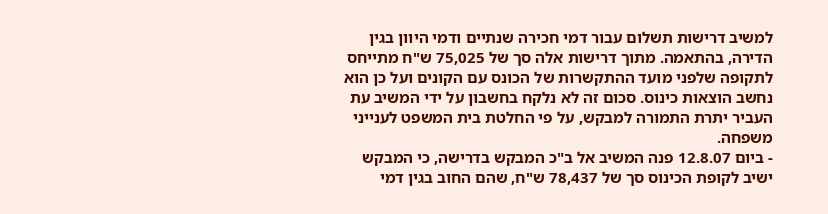למשיב דרישות תשלום עבור דמי חכירה שנתיים ודמי היוון בגין הדירה, בהתאמה. מתוך דרישות אלה סך של 75,025 ש"ח מתייחס לתקופה שלפני מועד ההתקשרות של הכונס עם הקונים ועל כן הוא נחשב הוצאות כינוס. סכום זה לא נלקח בחשבון על ידי המשיב עת העביר יתרת התמורה למבקש, על פי החלטת בית המשפט לענייני משפחה.
- ביום 12.8.07 פנה המשיב אל ב"כ המבקש בדרישה, כי המבקש ישיב לקופת הכינוס סך של 78,437 ש"ח, שהם החוב בגין דמי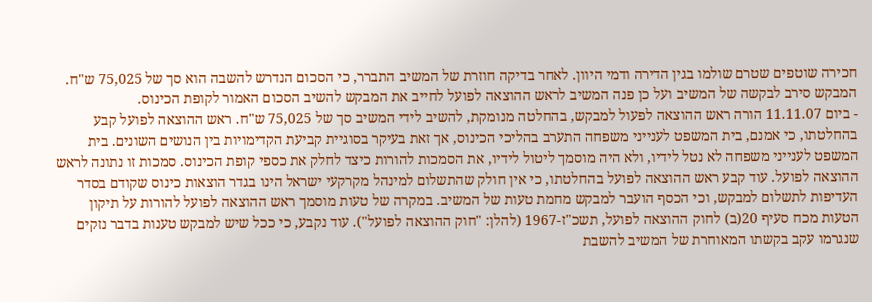חכירה שוטפים שטרם שולמו בגין הדירה ודמי היוון. לאחר בדיקה חוזרת של המשיב התברר, כי הסכום הנדרש להשבה הוא סך של 75,025 ש"ח. המבקש סירב לבקשה של המשיב ועל כן פנה המשיב לראש ההוצאה לפועל לחייב את המבקש להשיב הסכום האמור לקופת הכינוס.
- ביום 11.11.07 הורה ראש ההוצאה לפעול למבקש, בהחלטה מנומקת, להשיב לידי המשיב סך של 75,025 ש"ח. ראש ההוצאה לפועל קבע בהחלטתו, כי אמנם, בית המשפט לענייני משפחה התערב בהליכי הכינוס, אך זאת בעיקר בסוגיית קביעת הקדימויות בין הנושים השונים. בית המשפט לענייני משפחה לא נטל לידיו, ולא היה מוסמך ליטול לידיו, את הסמכות להורות כיצד לחלק את כספי קופת הכינוס. סמכות זו נתונה לראש ההוצאה לפועל. עוד קבע ראש ההוצאה לפועל בהחלטתו, כי אין חולק שהתשלום למינהל מקרקעי ישראל הינו בגדר הוצאות כינוס שקודם בסדר העדיפות לתשלום למבקש, וכי הכסף הועבר למבקש מחמת טעות של המשיב. במקרה של טעות מוסמך ראש ההוצאה לפועל להורות על תיקון הטעות מכח סעיף 20(ב) לחוק ההוצאה לפועל, תשכ"ז-1967 (להלן: "חוק ההוצאה לפועל"). עוד נקבע, כי ככל שיש למבקש טענות בדבר נזקים שנגרמו עקב בקשתו המאוחרת של המשיב להשבת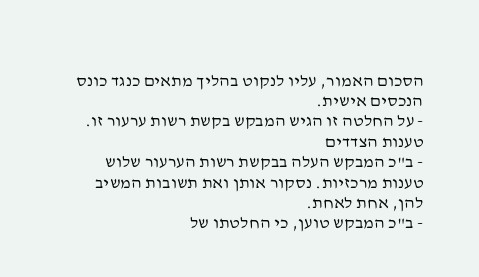הסכום האמור, עליו לנקוט בהליך מתאים כנגד כונס הנכסים אישית.
- על החלטה זו הגיש המבקש בקשת רשות ערעור זו.
טענות הצדדים
- ב"כ המבקש העלה בבקשת רשות הערעור שלוש טענות מרכזיות. נסקור אותן ואת תשובות המשיב להן, אחת לאחת.
- ב"כ המבקש טוען, כי החלטתו של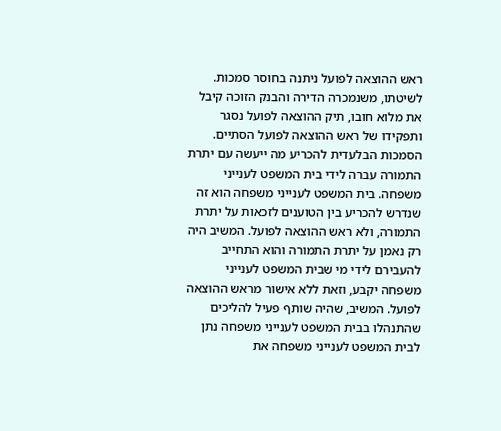ראש ההוצאה לפועל ניתנה בחוסר סמכות. לשיטתו, משנמכרה הדירה והבנק הזוכה קיבל את מלוא חובו, תיק ההוצאה לפועל נסגר ותפקידו של ראש ההוצאה לפועל הסתיים. הסמכות הבלעדית להכריע מה ייעשה עם יתרת התמורה עברה לידי בית המשפט לענייני משפחה. בית המשפט לענייני משפחה הוא זה שנדרש להכריע בין הטוענים לזכאות על יתרת התמורה, ולא ראש ההוצאה לפועל. המשיב היה רק נאמן על יתרת התמורה והוא התחייב להעבירם לידי מי שבית המשפט לענייני משפחה יקבע, וזאת ללא אישור מראש ההוצאה לפועל. המשיב, שהיה שותף פעיל להליכים שהתנהלו בבית המשפט לענייני משפחה נתן לבית המשפט לענייני משפחה את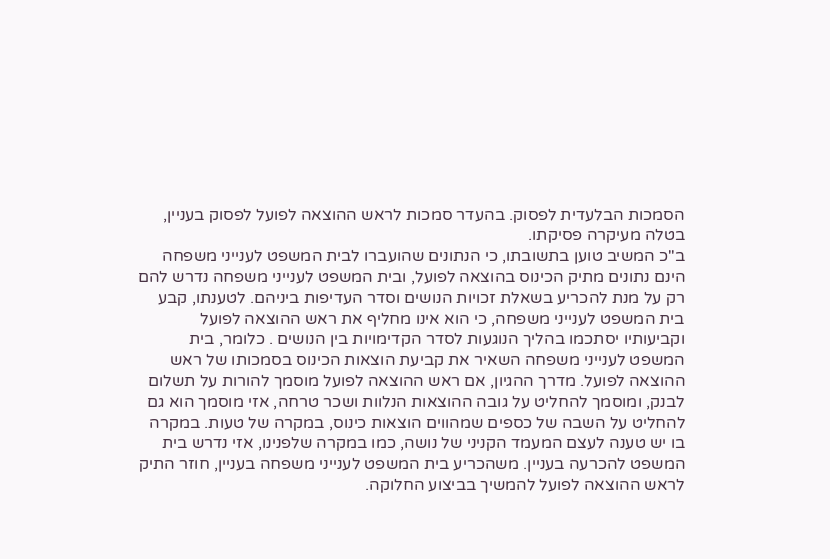הסמכות הבלעדית לפסוק. בהעדר סמכות לראש ההוצאה לפועל לפסוק בעניין, בטלה מעיקרה פסיקתו.
ב"כ המשיב טוען בתשובתו, כי הנתונים שהועברו לבית המשפט לענייני משפחה הינם נתונים מתיק הכינוס בהוצאה לפועל, ובית המשפט לענייני משפחה נדרש להם רק על מנת להכריע בשאלת זכויות הנושים וסדר העדיפות ביניהם. לטענתו, קבע בית המשפט לענייני משפחה, כי הוא אינו מחליף את ראש ההוצאה לפועל וקביעותיו יסתכמו בהליך הנוגעות לסדר הקדימויות בין הנושים . כלומר, בית המשפט לענייני משפחה השאיר את קביעת הוצאות הכינוס בסמכותו של ראש ההוצאה לפועל. מדרך ההגיון, אם ראש ההוצאה לפועל מוסמך להורות על תשלום לבנק, ומוסמך להחליט על גובה ההוצאות הנלוות ושכר טרחה, אזי מוסמך הוא גם להחליט על השבה של כספים שמהווים הוצאות כינוס, במקרה של טעות. במקרה בו יש טענה לעצם המעמד הקניני של נושה, כמו במקרה שלפנינו, אזי נדרש בית המשפט להכרעה בעניין. משהכריע בית המשפט לענייני משפחה בעניין, חוזר התיק לראש ההוצאה לפועל להמשיך בביצוע החלוקה.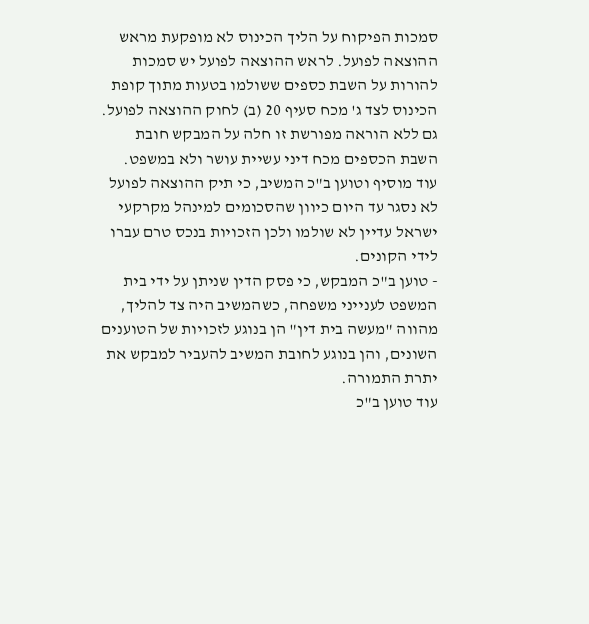סמכות הפיקוח על הליך הכינוס לא מופקעת מראש ההוצאה לפועל. לראש ההוצאה לפועל יש סמכות להורות על השבת כספים ששולמו בטעות מתוך קופת הכינוס לצד ג' מכח סעיף 20 (ב) לחוק ההוצאה לפועל. גם ללא הוראה מפורשת זו חלה על המבקש חובת השבת הכספים מכח דיני עשיית עושר ולא במשפט.
עוד מוסיף וטוען ב"כ המשיב, כי תיק ההוצאה לפועל לא נסגר עד היום כיוון שהסכומים למינהל מקרקעי ישראל עדיין לא שולמו ולכן הזכויות בנכס טרם עברו לידי הקונים.
- טוען ב"כ המבקש, כי פסק הדין שניתן על ידי בית המשפט לענייני משפחה, כשהמשיב היה צד להליך, מהווה "מעשה בית דין" הן בנוגע לזכויות של הטוענים השונים, והן בנוגע לחובת המשיב להעביר למבקש את יתרת התמורה.
עוד טוען ב"כ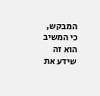המבקש, כי המשיב הוא זה שידע את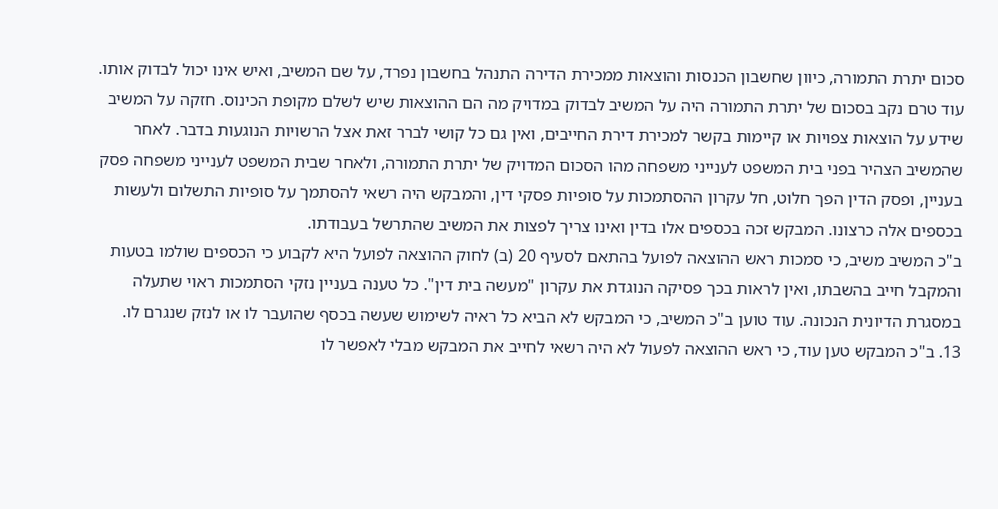סכום יתרת התמורה, כיוון שחשבון הכנסות והוצאות ממכירת הדירה התנהל בחשבון נפרד, על שם המשיב, ואיש אינו יכול לבדוק אותו. עוד טרם נקב בסכום של יתרת התמורה היה על המשיב לבדוק במדויק מה הם ההוצאות שיש לשלם מקופת הכינוס. חזקה על המשיב שידע על הוצאות צפויות או קיימות בקשר למכירת דירת החייבים, ואין גם כל קושי לברר זאת אצל הרשויות הנוגעות בדבר. לאחר שהמשיב הצהיר בפני בית המשפט לענייני משפחה מהו הסכום המדויק של יתרת התמורה, ולאחר שבית המשפט לענייני משפחה פסק בעניין, ופסק הדין הפך חלוט, חל עקרון ההסתמכות על סופיות פסקי דין, והמבקש היה רשאי להסתמך על סופיות התשלום ולעשות בכספים אלה כרצונו. המבקש זכה בכספים אלו בדין ואינו צריך לפצות את המשיב שהתרשל בעבודתו.
ב"כ המשיב משיב, כי סמכות ראש ההוצאה לפועל בהתאם לסעיף 20 (ב) לחוק ההוצאה לפועל היא לקבוע כי הכספים שולמו בטעות והמקבל חייב בהשבתו, ואין לראות בכך פסיקה הנוגדת את עקרון "מעשה בית דין". כל טענה בעניין נזקי הסתמכות ראוי שתעלה במסגרת הדיונית הנכונה. עוד טוען ב"כ המשיב, כי המבקש לא הביא כל ראיה לשימוש שעשה בכסף שהועבר לו או לנזק שנגרם לו.
13. ב"כ המבקש טען עוד, כי ראש ההוצאה לפעול לא היה רשאי לחייב את המבקש מבלי לאפשר לו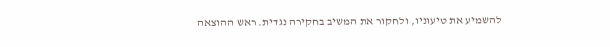להשמיע את טיעוניו, ולחקור את המשיב בחקירה נגדית. ראש ההוצאה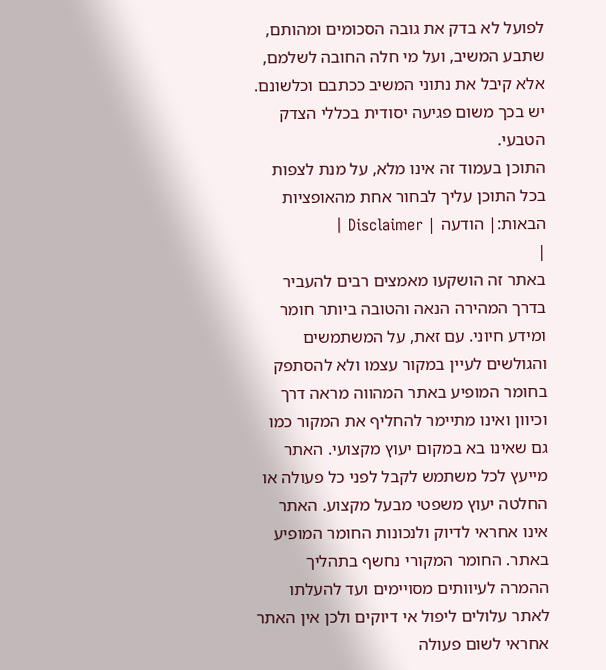לפועל לא בדק את גובה הסכומים ומהותם, שתבע המשיב, ועל מי חלה החובה לשלמם, אלא קיבל את נתוני המשיב ככתבם וכלשונם. יש בכך משום פגיעה יסודית בכללי הצדק הטבעי.
התוכן בעמוד זה אינו מלא, על מנת לצפות בכל התוכן עליך לבחור אחת מהאופציות הבאות:| הודעה | Disclaimer |
|
באתר זה הושקעו מאמצים רבים להעביר בדרך המהירה הנאה והטובה ביותר חומר ומידע חיוני. עם זאת, על המשתמשים והגולשים לעיין במקור עצמו ולא להסתפק בחומר המופיע באתר המהווה מראה דרך וכיוון ואינו מתיימר להחליף את המקור כמו גם שאינו בא במקום יעוץ מקצועי. האתר מייעץ לכל משתמש לקבל לפני כל פעולה או החלטה יעוץ משפטי מבעל מקצוע. האתר אינו אחראי לדיוק ולנכונות החומר המופיע באתר. החומר המקורי נחשף בתהליך ההמרה לעיוותים מסויימים ועד להעלתו לאתר עלולים ליפול אי דיוקים ולכן אין האתר אחראי לשום פעולה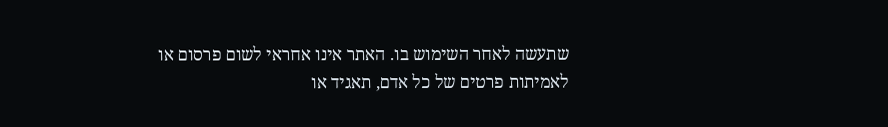שתעשה לאחר השימוש בו. האתר אינו אחראי לשום פרסום או לאמיתות פרטים של כל אדם, תאגיד או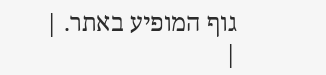גוף המופיע באתר. |
|